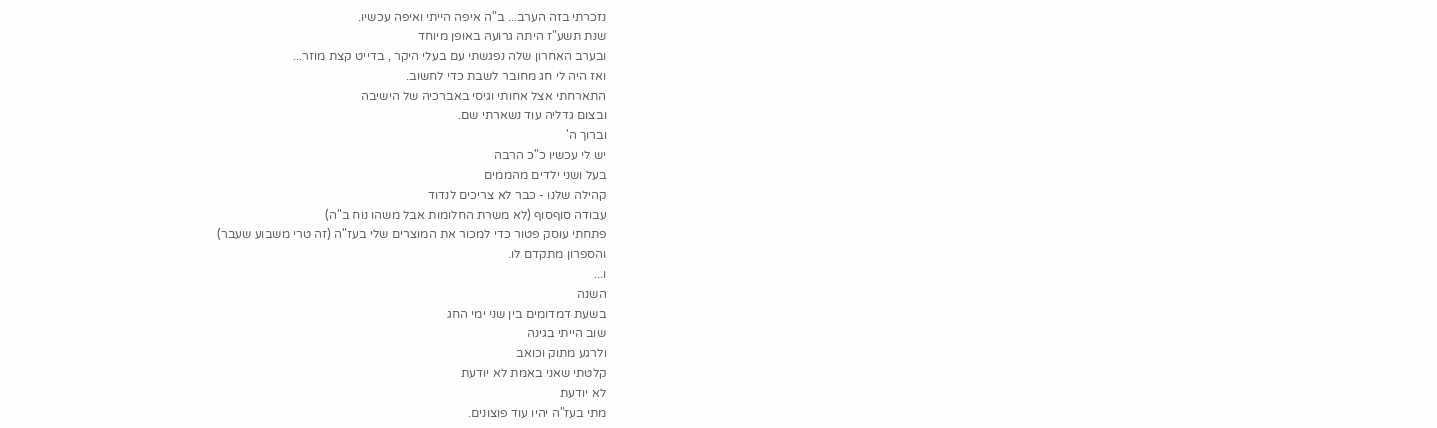נזכרתי בזה הערב... ב"ה איפה הייתי ואיפה עכשיו.
שנת תשע"ז היתה גרועה באופן מיוחד
ובערב האחרון שלה נפגשתי עם בעלי היקר , בדייט קצת מוזר...
ואז היה לי חג מחובר לשבת כדי לחשוב.
התארחתי אצל אחותי וגיסי באברכיה של הישיבה
ובצום גדליה עוד נשארתי שם.
וברוך ה'
יש לי עכשיו כ"כ הרבה
בעל ושני ילדים מהממים
קהילה שלנו - כבר לא צריכים לנדוד
עבודה סוףסוף (לא משרת החלומות אבל משהו נוח ב"ה)
פתחתי עוסק פטור כדי למכור את המוצרים שלי בעז"ה (זה טרי משבוע שעבר)
והספרון מתקדם לו.
ו...
השנה
בשעת דמדומים בין שני ימי החג
שוב הייתי בגינה
ולרגע מתוק וכואב
קלטתי שאני באמת לא יודעת
לא יודעת
מתי בעז"ה יהיו עוד פוצונים.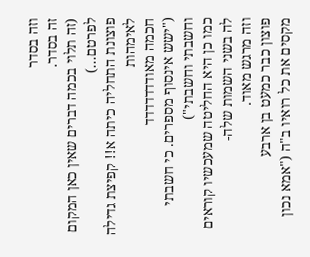וזה בסדר
זה בסדר.
(זה תלוי בכמה דברים שאין כאן המקום לפרטם...)
פוצונת התחליה כיתה א!! קפיצת גדילה לאימהות
חכמה מאודדדדדדד
("ישש אינסוף מספרים. כי חשבתי וחשבתי וחשבתי")
כמו כן היא החליטה שמעכשיו קוראים לה בשני השמות שלה-
וזה מרגש מאוד.
פוצון כבר כמעט בן ארבע
מקסים את כל רואיו ב"ה ("אמא נכון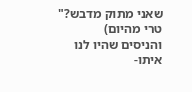שאני מתוק מדבש?" טרי מהיום)
והניסים שהיו לנו איתו-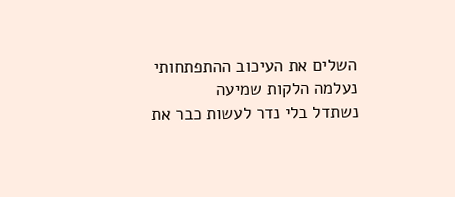השלים את העיכוב ההתפתחותי
נעלמה הלקות שמיעה
נשתדל בלי נדר לעשות כבר את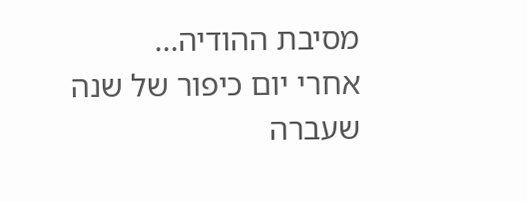מסיבת ההודיה...
אחרי יום כיפור של שנה שעברה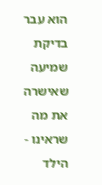הוא עבר בדיקת שמיעה
שאישרה את מה שראינו - הילד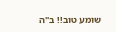שומע טוב!! ב"ה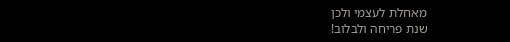מאחלת לעצמי ולכן
שנת פריחה ולבלוב!